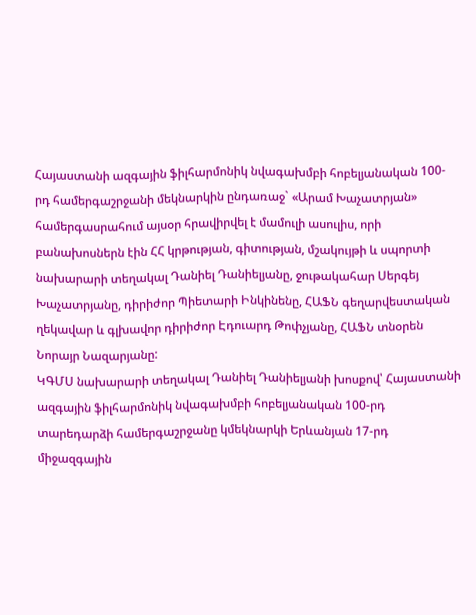Հայաստանի ազգային ֆիլհարմոնիկ նվագախմբի հոբելյանական 100-րդ համերգաշրջանի մեկնարկին ընդառաջ` «Արամ Խաչատրյան» համերգասրահում այսօր հրավիրվել է մամուլի ասուլիս, որի բանախոսներն էին ՀՀ կրթության, գիտության, մշակույթի և սպորտի նախարարի տեղակալ Դանիել Դանիելյանը, ջութակահար Սերգեյ Խաչատրյանը, դիրիժոր Պիետարի Ինկինենը, ՀԱՖՆ գեղարվեստական ղեկավար և գլխավոր դիրիժոր Էդուարդ Թոփչյանը, ՀԱՖՆ տնօրեն Նորայր Նազարյանը:
ԿԳՄՍ նախարարի տեղակալ Դանիել Դանիելյանի խոսքով՝ Հայաստանի ազգային ֆիլհարմոնիկ նվագախմբի հոբելյանական 100-րդ տարեդարձի համերգաշրջանը կմեկնարկի Երևանյան 17-րդ միջազգային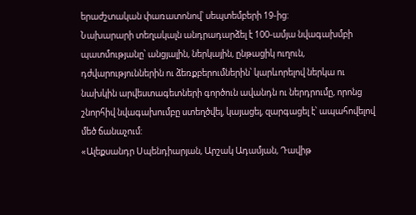երաժշտական փառատոնով՝ սեպտեմբերի 19-ից:
Նախարարի տեղակալն անդրադարձել է 100-ամյա նվագախմբի պատմությանը՝ անցյալին, ներկային, ընթացիկ ուղուն, դժվարություններին ու ձեռքբերումներին՝ կարևորելով ներկա ու նախկին արվեստագետների գործուն ավանդն ու ներդրումը, որոնց շնորհիվ նվագախումբը ստեղծվել, կայացել, զարգացել է՝ ապահովելով մեծ ճանաչում:
«Ալեքսանդր Սպենդիարյան, Արշակ Ադամյան, Դավիթ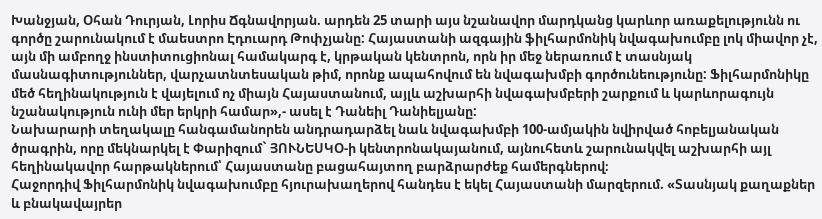Խանջյան, Օհան Դուրյան, Լորիս Ճգնավորյան. արդեն 25 տարի այս նշանավոր մարդկանց կարևոր առաքելությունն ու գործը շարունակում է մաեստրո Էդուարդ Թոփչյանը: Հայաստանի ազգային ֆիլհարմոնիկ նվագախումբը լոկ միավոր չէ, այն մի ամբողջ ինստիտուցիոնալ համակարգ է, կրթական կենտրոն, որն իր մեջ ներառում է տասնյակ մասնագիտություններ, վարչատնտեսական թիմ, որոնք ապահովում են նվագախմբի գործունեությունը: Ֆիլհարմոնիկը մեծ հեղինակություն է վայելում ոչ միայն Հայաստանում, այլև աշխարհի նվագախմբերի շարքում և կարևորագույն նշանակություն ունի մեր երկրի համար»,- ասել է Դանեիլ Դանիելյանը:
Նախարարի տեղակալը հանգամանորեն անդրադարձել նաև նվագախմբի 100-ամյակին նվիրված հոբելյանական ծրագրին, որը մեկնարկել է Փարիզում` ՅՈՒՆԵՍԿՕ-ի կենտրոնակայանում, այնուհետև շարունակվել աշխարհի այլ հեղինակավոր հարթակներում՝ Հայաստանը բացահայտող բարձրարժեք համերգներով։
Հաջորդիվ Ֆիլհարմոնիկ նվագախումբը հյուրախաղերով հանդես է եկել Հայաստանի մարզերում. «Տասնյակ քաղաքներ և բնակավայրեր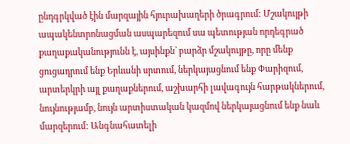ընդգրկված էին մարզային հյուրախաղերի ծրագրում: Մշակույթի ապակենտրոնացման ասպարեզում սա պետության որդեգրած քաղաքականությունն է, այսինքն` բարձր մշակույթը, որը մենք ցուցադրում ենք Երևանի սրտում, ներկայացնում ենք Փարիզում, արտերկրի այլ քաղաքներում, աշխարհի լավագույն հարթակներում, նույնությամբ, նույն արտիստական կազմով ներկայացնում ենք նաև մարզերում: Անգնահատելի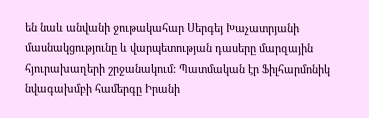են նաև անվանի ջութակահար Սերգեյ Խաչատրյանի մասնակցությունը և վարպետության դասերը մարզային հյուրախաղերի շրջանակում: Պատմական էր Ֆիլհարմոնիկ նվագախմբի համերգը Իրանի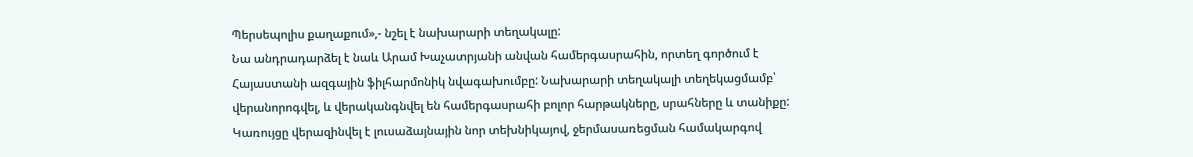Պերսեպոլիս քաղաքում»,- նշել է նախարարի տեղակալը:
Նա անդրադարձել է նաև Արամ Խաչատրյանի անվան համերգասրահին, որտեղ գործում է Հայաստանի ազգային ֆիլհարմոնիկ նվագախումբը: Նախարարի տեղակալի տեղեկացմամբ՝ վերանորոգվել, և վերականգնվել են համերգասրահի բոլոր հարթակները, սրահները և տանիքը: Կառույցը վերազինվել է լուսաձայնային նոր տեխնիկայով, ջերմասառեցման համակարգով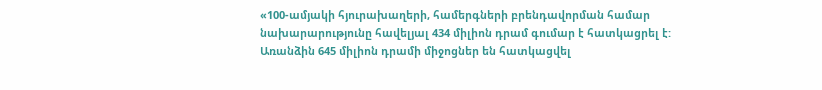«100-ամյակի հյուրախաղերի, համերգների բրենդավորման համար նախարարությունը հավելյալ 434 միլիոն դրամ գումար է հատկացրել է: Առանձին 645 միլիոն դրամի միջոցներ են հատկացվել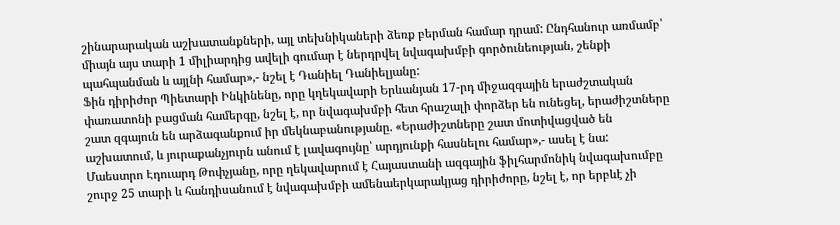շինարարական աշխատանքների, այլ տեխնիկաների ձեռք բերման համար դրամ: Ընդհանուր առմամբ՝ միայն այս տարի 1 միլիարդից ավելի գումար է ներդրվել նվագախմբի գործունեության, շենքի պահպանման և այլնի համար»,- նշել է Դանիել Դանիելյանը:
Ֆին դիրիժոր Պիետարի Ինկինենը, որը կղեկավարի Երևանյան 17-րդ միջազգային երաժշտական փառատոնի բացման համերգը, նշել է, որ նվագախմբի հետ հրաշալի փորձեր են ունեցել, երաժիշտները շատ զգայուն են արձագանքում իր մեկնաբանությանը. «Երաժիշտները շատ մոտիվացված են աշխատում, և յուրաքանչյուրն անում է լավագույնը՝ արդյունքի հասնելու համար»,- ասել է նա:
Մաեստրո Էդուարդ Թոփչյանը, որը ղեկավարում է Հայաստանի ազգային ֆիլհարմոնիկ նվագախումբը շուրջ 25 տարի և հանդիսանում է նվագախմբի ամենաերկարակյաց դիրիժորը, նշել է, որ երբևէ չի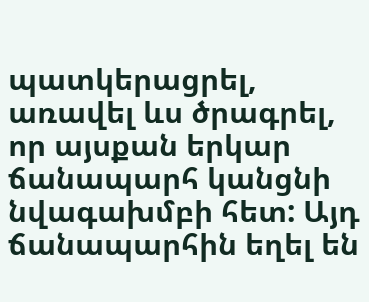պատկերացրել, առավել ևս ծրագրել, որ այսքան երկար ճանապարհ կանցնի նվագախմբի հետ: Այդ ճանապարհին եղել են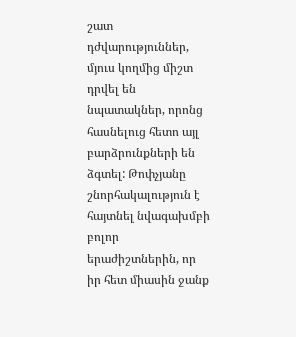շատ դժվարություններ, մյուս կողմից միշտ դրվել են նպատակներ, որոնց հասնելուց հետո այլ բարձրունքների են ձգտել: Թոփչյանը շնորհակալություն է հայտնել նվագախմբի բոլոր երաժիշտներին, որ իր հետ միասին ջանք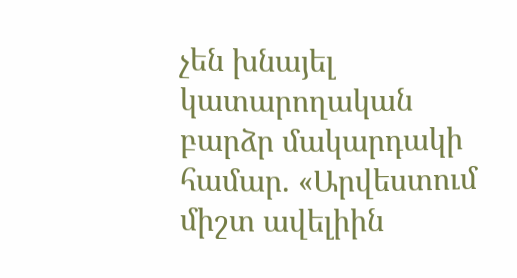չեն խնայել կատարողական բարձր մակարդակի համար. «Արվեստում միշտ ավելիին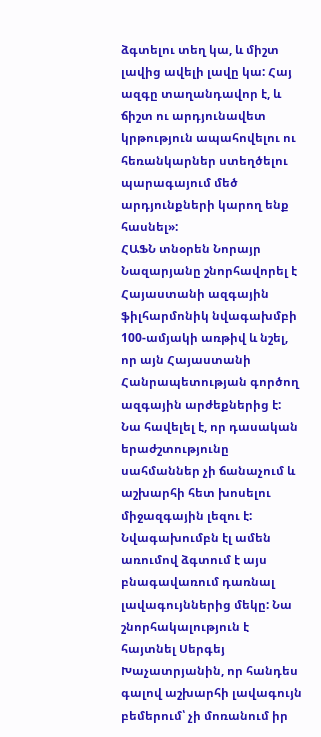ձգտելու տեղ կա, և միշտ լավից ավելի լավը կա: Հայ ազգը տաղանդավոր է, և ճիշտ ու արդյունավետ կրթություն ապահովելու ու հեռանկարներ ստեղծելու պարագայում մեծ արդյունքների կարող ենք հասնել»:
ՀԱՖՆ տնօրեն Նորայր Նազարյանը շնորհավորել է Հայաստանի ազգային ֆիլհարմոնիկ նվագախմբի 100-ամյակի առթիվ և նշել, որ այն Հայաստանի Հանրապետության գործող ազգային արժեքներից է: Նա հավելել է, որ դասական երաժշտությունը սահմաններ չի ճանաչում և աշխարհի հետ խոսելու միջազգային լեզու է: Նվագախումբն էլ ամեն առումով ձգտում է այս բնագավառում դառնալ լավագույններից մեկը: Նա շնորհակալություն է հայտնել Սերգեյ Խաչատրյանին, որ հանդես գալով աշխարհի լավագույն բեմերում՝ չի մոռանում իր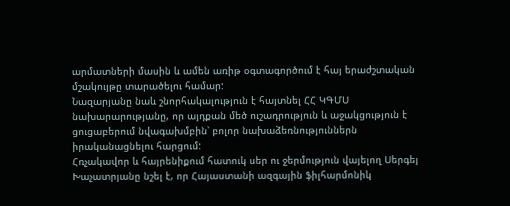արմատների մասին և ամեն առիթ օգտագործում է հայ երաժշտական մշակույթը տարածելու համար:
Նազարյանը նաև շնորհակալություն է հայտնել ՀՀ ԿԳՄՍ նախարարությանը, որ այդքան մեծ ուշադրություն և աջակցություն է ցուցաբերում նվագախմբին՝ բոլոր նախաձեռնություններն իրականացնելու հարցում:
Հռչակավոր և հայրենիքում հատուկ սեր ու ջերմություն վայելող Սերգեյ Խաչատրյանը նշել է, որ Հայաստանի ազգային ֆիլհարմոնիկ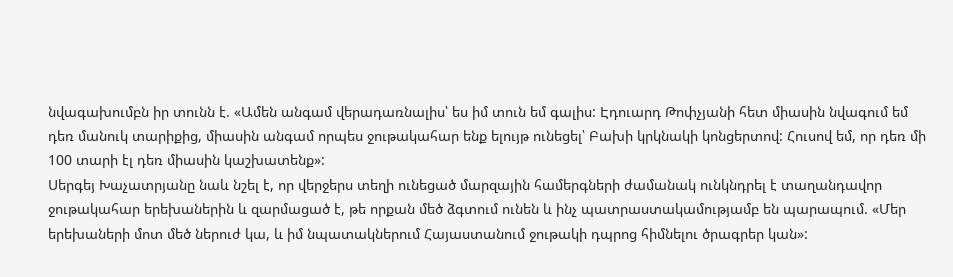նվագախումբն իր տունն է. «Ամեն անգամ վերադառնալիս՝ ես իմ տուն եմ գալիս: Էդուարդ Թոփչյանի հետ միասին նվագում եմ դեռ մանուկ տարիքից, միասին անգամ որպես ջութակահար ենք ելույթ ունեցել՝ Բախի կրկնակի կոնցերտով: Հուսով եմ, որ դեռ մի 100 տարի էլ դեռ միասին կաշխատենք»:
Սերգեյ Խաչատրյանը նաև նշել է, որ վերջերս տեղի ունեցած մարզային համերգների ժամանակ ունկնդրել է տաղանդավոր ջութակահար երեխաներին և զարմացած է, թե որքան մեծ ձգտում ունեն և ինչ պատրաստակամությամբ են պարապում. «Մեր երեխաների մոտ մեծ ներուժ կա, և իմ նպատակներում Հայաստանում ջութակի դպրոց հիմնելու ծրագրեր կան»: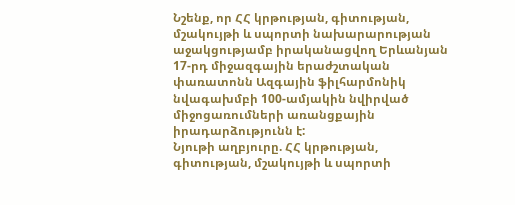Նշենք, որ ՀՀ կրթության, գիտության, մշակույթի և սպորտի նախարարության աջակցությամբ իրականացվող Երևանյան 17-րդ միջազգային երաժշտական փառատոնն Ազգային ֆիլհարմոնիկ նվագախմբի 100-ամյակին նվիրված միջոցառումների առանցքային իրադարձությունն է:
Նյութի աղբյուրը. ՀՀ կրթության, գիտության, մշակույթի և սպորտի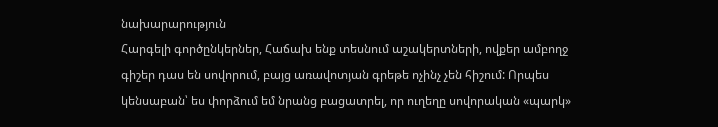նախարարություն
Հարգելի գործընկերներ, Հաճախ ենք տեսնում աշակերտների, ովքեր ամբողջ գիշեր դաս են սովորում, բայց առավոտյան գրեթե ոչինչ չեն հիշում: Որպես կենսաբան՝ ես փորձում եմ նրանց բացատրել, որ ուղեղը սովորական «պարկ»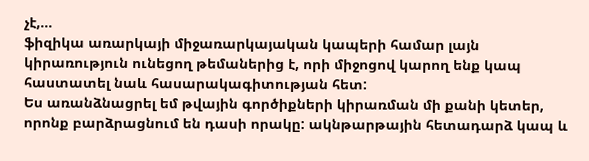չէ,…
ֆիզիկա առարկայի միջառարկայական կապերի համար լայն կիրառություն ունեցող թեմաներից է, որի միջոցով կարող ենք կապ հաստատել նաև հասարակագիտության հետ:
Ես առանձնացրել եմ թվային գործիքների կիրառման մի քանի կետեր, որոնք բարձրացնում են դասի որակը: ակնթարթային հետադարձ կապ և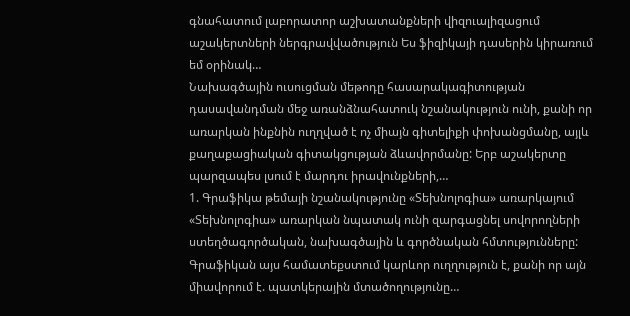գնահատում լաբորատոր աշխատանքների վիզուալիզացում աշակերտների ներգրավվածություն Ես ֆիզիկայի դասերին կիրառում եմ օրինակ…
Նախագծային ուսուցման մեթոդը հասարակագիտության դասավանդման մեջ առանձնահատուկ նշանակություն ունի, քանի որ առարկան ինքնին ուղղված է ոչ միայն գիտելիքի փոխանցմանը, այլև քաղաքացիական գիտակցության ձևավորմանը: Երբ աշակերտը պարզապես լսում է մարդու իրավունքների,…
1. Գրաֆիկա թեմայի նշանակությունը «Տեխնոլոգիա» առարկայում «Տեխնոլոգիա» առարկան նպատակ ունի զարգացնել սովորողների ստեղծագործական, նախագծային և գործնական հմտությունները: Գրաֆիկան այս համատեքստում կարևոր ուղղություն է, քանի որ այն միավորում է. պատկերային մտածողությունը…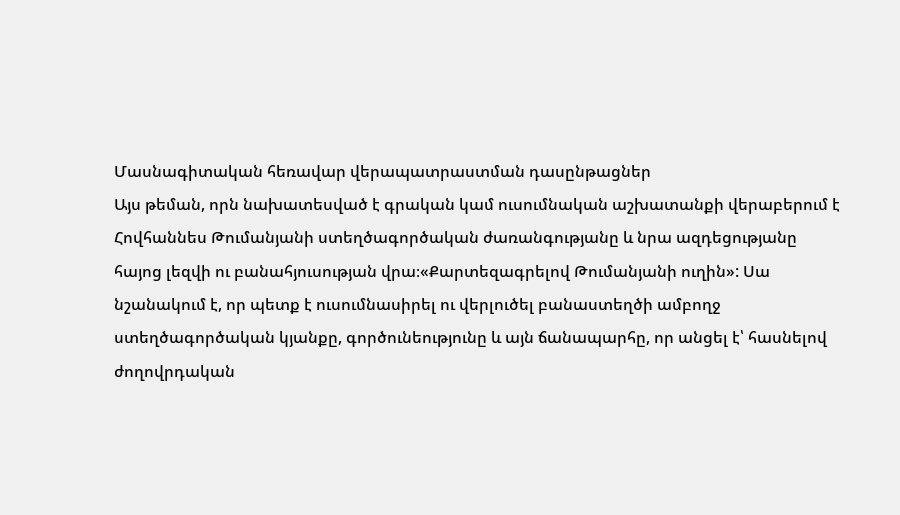Մասնագիտական հեռավար վերապատրաստման դասընթացներ
Այս թեման, որն նախատեսված է գրական կամ ուսումնական աշխատանքի վերաբերում է Հովհաննես Թումանյանի ստեղծագործական ժառանգությանը և նրա ազդեցությանը հայոց լեզվի ու բանահյուսության վրա։«Քարտեզագրելով Թումանյանի ուղին»: Սա նշանակում է, որ պետք է ուսումնասիրել ու վերլուծել բանաստեղծի ամբողջ ստեղծագործական կյանքը, գործունեությունը և այն ճանապարհը, որ անցել է՝ հասնելով ժողովրդական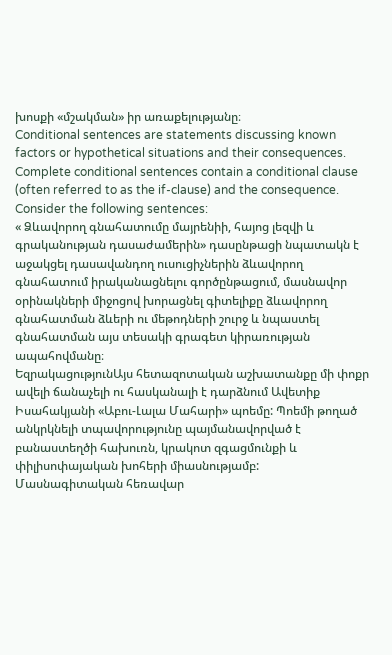խոսքի «մշակման» իր առաքելությանը։
Conditional sentences are statements discussing known factors or hypothetical situations and their consequences. Complete conditional sentences contain a conditional clause (often referred to as the if-clause) and the consequence. Consider the following sentences:
« Ձևավորող գնահատումը մայրենիի, հայոց լեզվի և գրականության դասաժամերին» դասընթացի նպատակն է աջակցել դասավանդող ուսուցիչներին ձևավորող գնահատում իրականացնելու գործընթացում, մասնավոր օրինակների միջոցով խորացնել գիտելիքը ձևավորող գնահատման ձևերի ու մեթոդների շուրջ և նպաստել գնահատման այս տեսակի գրագետ կիրառության ապահովմանը։
ԵզրակացությունԱյս հետազոտական աշխատանքը մի փոքր ավելի ճանաչելի ու հասկանալի է դարձնում Ավետիք Իսահակյանի «Աբու-Լալա Մահարի» պոեմը: Պոեմի թողած անկրկնելի տպավորությունը պայմանավորված է բանաստեղծի հախուռն, կրակոտ զգացմունքի և փիլիսոփայական խոհերի միասնությամբ:
Մասնագիտական հեռավար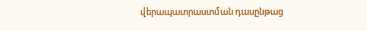վերապատրաստման դասընթաց